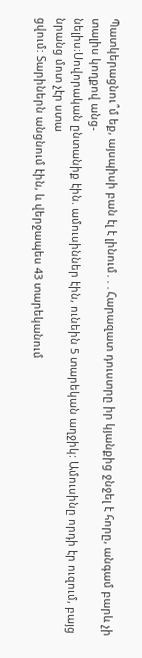Պատկերացնու՞մ եք, այսպիսի բան էլ է լինում․․․Հարազատ դուստրը իր կյանքից ջնջել է հորը, անգամ բարև չի տալիս կողքով անց-
նելիս։Սովորական ընտանիք էին. ամուսիններ էին, ունեին 5 տարեկան աղջիկ: Ամուսինը որդի էր ուզում, բայց նրանց մոտ չէր ստա
ցվում: Տարիներն անցնում էին, և վերջապես 43 տարեկանում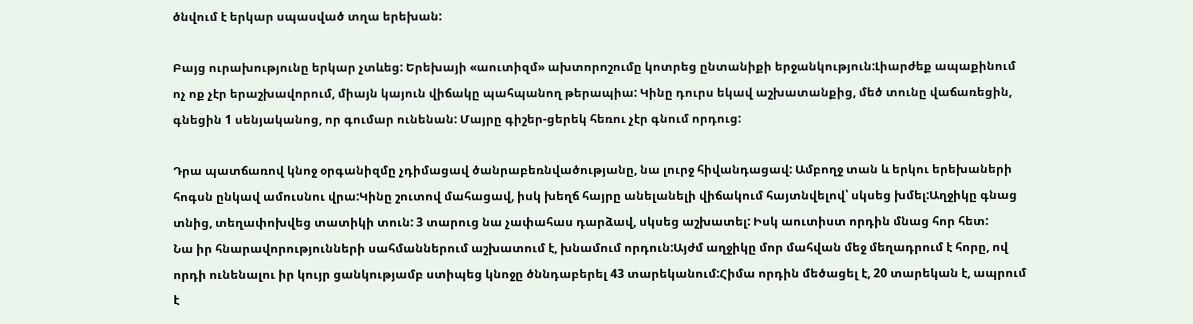ծնվում է երկար սպասված տղա երեխան:

Բայց ուրախությունը երկար չտևեց: Երեխայի «աուտիզմ» ախտորոշումը կոտրեց ընտանիքի երջանկություն:Լիարժեք ապաքինում
ոչ ոք չէր երաշխավորում, միայն կայուն վիճակը պահպանող թերապիա: Կինը դուրս եկավ աշխատանքից, մեծ տունը վաճառեցին,
գնեցին 1 սենյականոց, որ գումար ունենան: Մայրը գիշեր-ցերեկ հեռու չէր գնում որդուց:

Դրա պատճառով կնոջ օրգանիզմը չդիմացավ ծանրաբեռնվածությանը, նա լուրջ հիվանդացավ: Ամբողջ տան և երկու երեխաների
հոգսն ընկավ ամուսնու վրա:Կինը շուտով մահացավ, իսկ խեղճ հայրը անելանելի վիճակում հայտնվելով՝ սկսեց խմել:Աղջիկը գնաց
տնից, տեղափոխվեց տատիկի տուն: 3 տարուց նա չափահաս դարձավ, սկսեց աշխատել: Իսկ աուտիստ որդին մնաց հոր հետ:
Նա իր հնարավորությունների սահմաններում աշխատում է, խնամում որդուն:Այժմ աղջիկը մոր մահվան մեջ մեղադրում է հորը, ով
որդի ունենալու իր կույր ցանկությամբ ստիպեց կնոջը ծննդաբերել 43 տարեկանում:Հիմա որդին մեծացել է, 20 տարեկան է, ապրում
է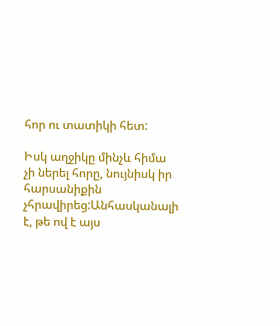հոր ու տատիկի հետ:

Իսկ աղջիկը մինչև հիմա չի ներել հորը, նույնիսկ իր հարսանիքին չհրավիրեց:Անհասկանալի է, թե ով է այս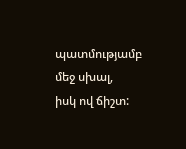պատմությամբ մեջ սխալ,
իսկ ով ճիշտ: